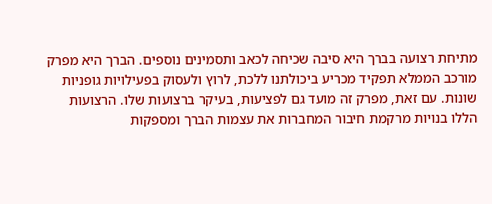מתיחת רצועה בברך היא סיבה שכיחה לכאב ותסמינים נוספים. הברך היא מפרק מורכב הממלא תפקיד מכריע ביכולתנו ללכת, לרוץ ולעסוק בפעילויות גופניות שונות. עם זאת, מפרק זה מועד גם לפציעות, בעיקר ברצועות שלו. הרצועות הללו בנויות מרקמת חיבור המחברות את עצמות הברך ומספקות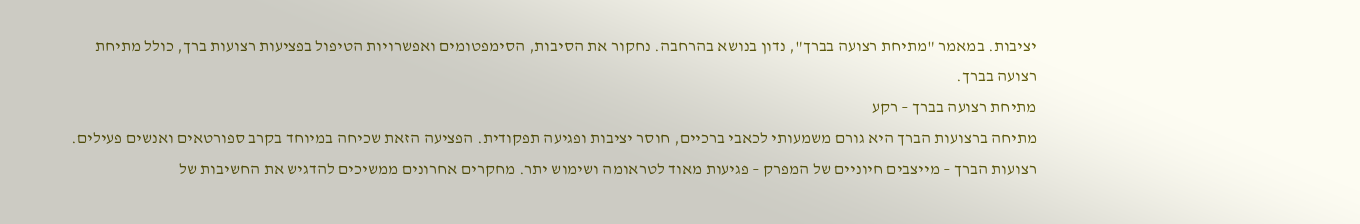יציבות. במאמר "מתיחת רצועה בברך", נדון בנושא בהרחבה. נחקור את הסיבות, הסימפטומים ואפשרויות הטיפול בפציעות רצועות ברך, כולל מתיחת רצועה בברך.
מתיחת רצועה בברך – רקע
מתיחה ברצועות הברך היא גורם משמעותי לכאבי ברכיים, חוסר יציבות ופגיעה תפקודית. הפציעה הזאת שכיחה במיוחד בקרב ספורטאים ואנשים פעילים. רצועות הברך – מייצבים חיוניים של המפרק – פגיעות מאוד לטראומה ושימוש יתר. מחקרים אחרונים ממשיכים להדגיש את החשיבות של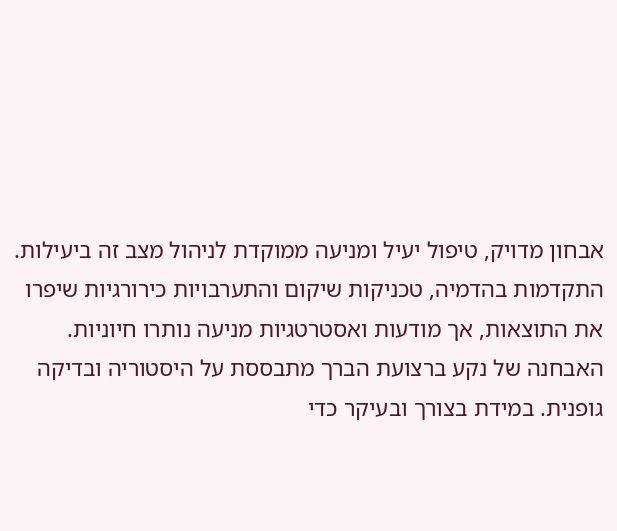אבחון מדויק, טיפול יעיל ומניעה ממוקדת לניהול מצב זה ביעילות. התקדמות בהדמיה, טכניקות שיקום והתערבויות כירורגיות שיפרו את התוצאות, אך מודעות ואסטרטגיות מניעה נותרו חיוניות.
האבחנה של נקע ברצועת הברך מתבססת על היסטוריה ובדיקה גופנית. במידת בצורך ובעיקר כדי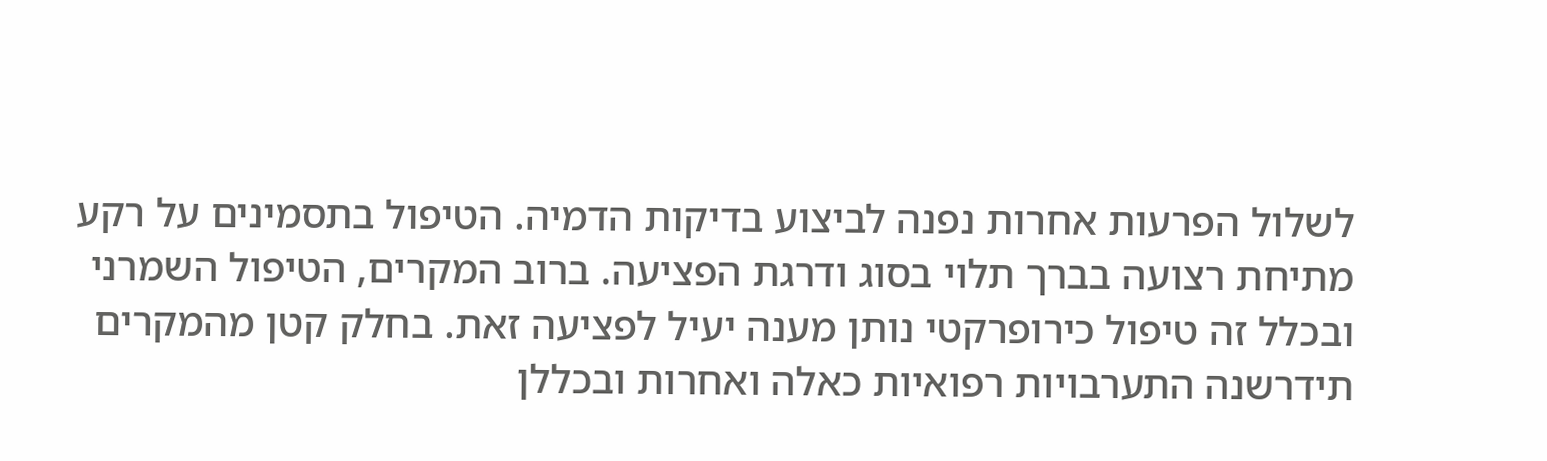לשלול הפרעות אחרות נפנה לביצוע בדיקות הדמיה. הטיפול בתסמינים על רקע מתיחת רצועה בברך תלוי בסוג ודרגת הפציעה. ברוב המקרים, הטיפול השמרני ובכלל זה טיפול כירופרקטי נותן מענה יעיל לפציעה זאת. בחלק קטן מהמקרים תידרשנה התערבויות רפואיות כאלה ואחרות ובכללן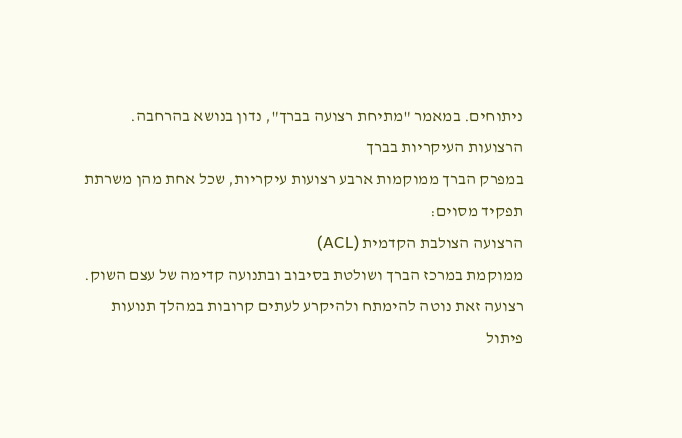ניתוחים. במאמר "מתיחת רצועה בברך", נדון בנושא בהרחבה.
הרצועות העיקריות בברך
במפרק הברך ממוקמות ארבע רצועות עיקריות, שכל אחת מהן משרתת תפקיד מסוים:
הרצועה הצולבת הקדמית (ACL)
ממוקמת במרכז הברך ושולטת בסיבוב ובתנועה קדימה של עצם השוק. רצועה זאת נוטה להימתח ולהיקרע לעתים קרובות במהלך תנועות פיתול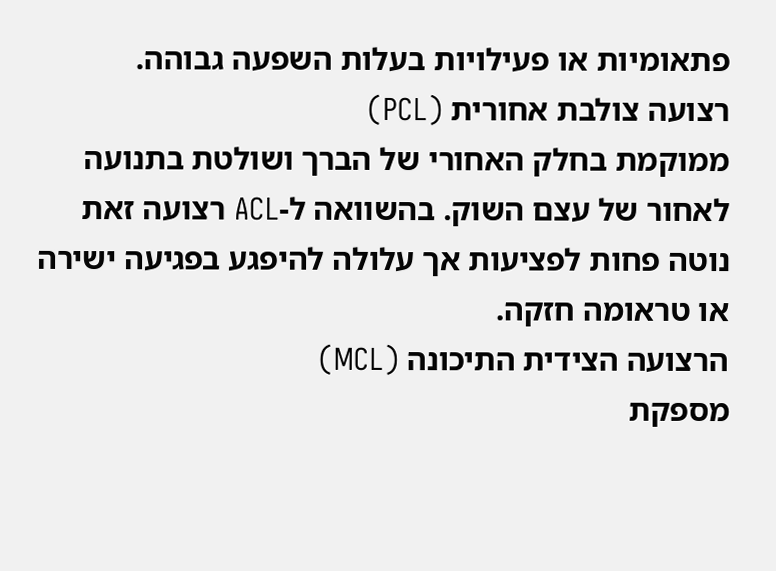פתאומיות או פעילויות בעלות השפעה גבוהה.
רצועה צולבת אחורית (PCL)
ממוקמת בחלק האחורי של הברך ושולטת בתנועה לאחור של עצם השוק. בהשוואה ל-ACL רצועה זאת נוטה פחות לפציעות אך עלולה להיפגע בפגיעה ישירה או טראומה חזקה.
הרצועה הצידית התיכונה (MCL)
מספקת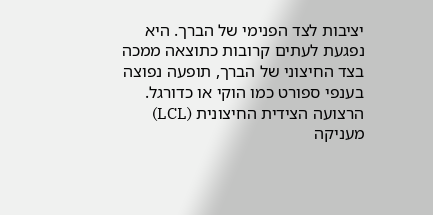יציבות לצד הפנימי של הברך. היא נפגעת לעתים קרובות כתוצאה ממכה בצד החיצוני של הברך, תופעה נפוצה בענפי ספורט כמו הוקי או כדורגל.
הרצועה הצידית החיצונית (LCL)
מעניקה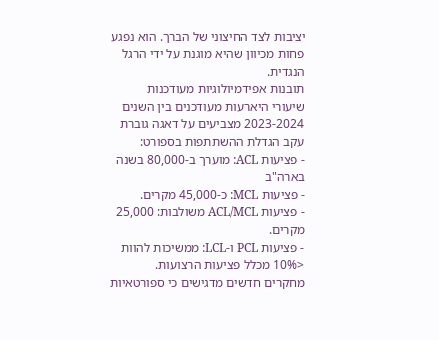יציבות לצד החיצוני של הברך. הוא נפגע פחות מכיוון שהיא מוגנת על ידי הרגל הנגדית.
תובנות אפידמיולוגיות מעודכנות
שיעורי היארעות מעודכנים בין השנים 2023-2024 מצביעים על דאגה גוברת עקב הגדלת ההשתתפות בספורט:
- פציעות ACL: מוערך ב-80,000 בשנה בארה"ב
- פציעות MCL: כ-45,000 מקרים.
- פציעות ACL/MCL משולבות: 25,000 מקרים.
- פציעות PCL ו-LCL: ממשיכות להוות <10% מכלל פציעות הרצועות.
מחקרים חדשים מדגישים כי ספורטאיות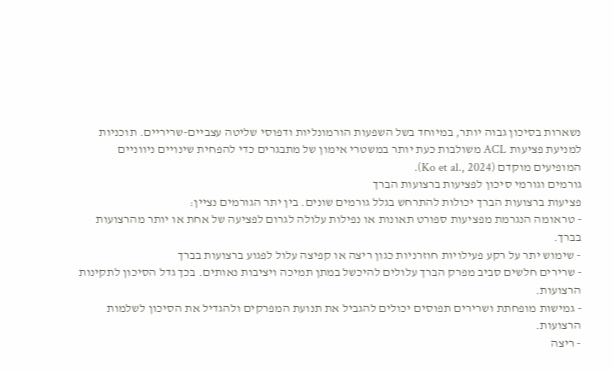נשארות בסיכון גבוה יותר, במיוחד בשל השפעות הורמונליות ודפוסי שליטה עצביים-שריריים. תוכניות למניעת פציעות ACL משולבות כעת יותר במשטרי אימון של מתבגרים כדי להפחית שינויים ניווניים המופיעים מוקדם (Ko et al., 2024).
גורמים וגורמי סיכון לפציעות ברצועות הברך
פציעות ברצועות הברך יכולות להתרחש בגלל גורמים שונים. בין יתר הגורמים נציין:
- טראומה הנגרמת מפציעות ספורט תאונות או נפילות עלולה לגרום לפציעה של אחת או יותר מהרצועות בברך.
- שימוש יתר על רקע פעילויות חוזרניות כגון ריצה או קפיצה עלול לפגוע ברצועות בברך
- שרירים חלשים סביב מפרק הברך עלולים להיכשל במתן תמיכה ויציבות נאותים. בכך גדל הסיכון לתקינות הרצועות.
- גמישות מופחתת ושרירים תפוסים יכולים להגביל את תנועת המפרקים ולהגדיל את הסיכון לשלמות הרצועות.
- ריצה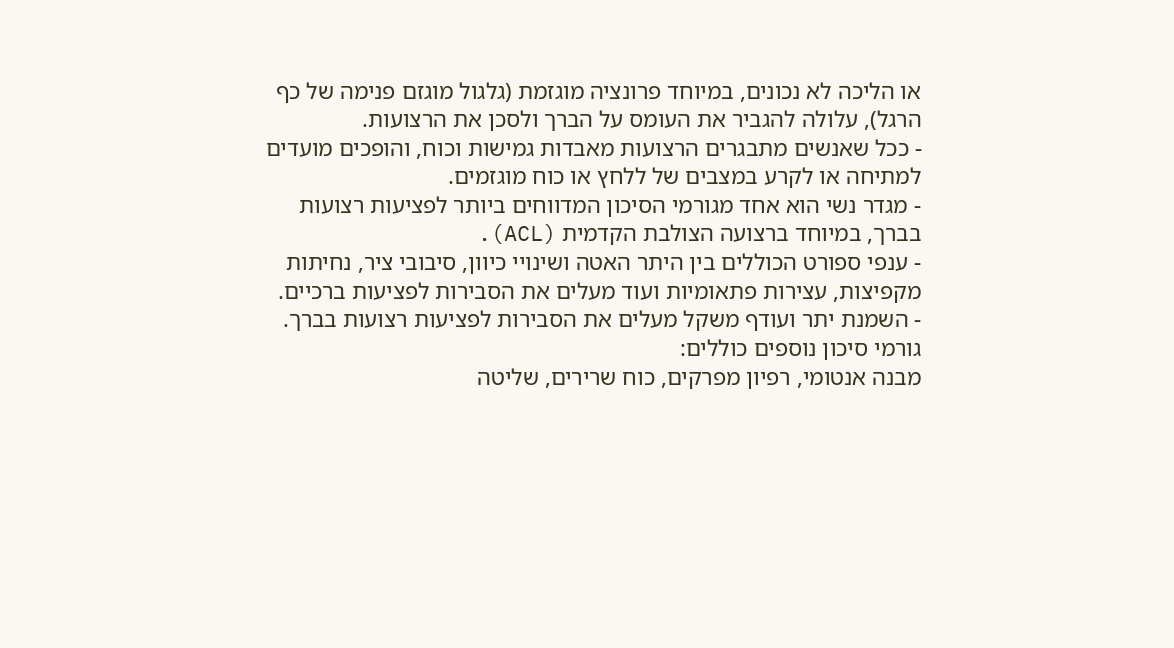או הליכה לא נכונים, במיוחד פרונציה מוגזמת (גלגול מוגזם פנימה של כף הרגל), עלולה להגביר את העומס על הברך ולסכן את הרצועות.
- ככל שאנשים מתבגרים הרצועות מאבדות גמישות וכוח, והופכים מועדים למתיחה או לקרע במצבים של ללחץ או כוח מוגזמים.
- מגדר נשי הוא אחד מגורמי הסיכון המדווחים ביותר לפציעות רצועות בברך, במיוחד ברצועה הצולבת הקדמית (ACL).
- ענפי ספורט הכוללים בין היתר האטה ושינויי כיוון, סיבובי ציר, נחיתות מקפיצות, עצירות פתאומיות ועוד מעלים את הסבירות לפציעות ברכיים.
- השמנת יתר ועודף משקל מעלים את הסבירות לפציעות רצועות בברך.
גורמי סיכון נוספים כוללים:
מבנה אנטומי, רפיון מפרקים, כוח שרירים, שליטה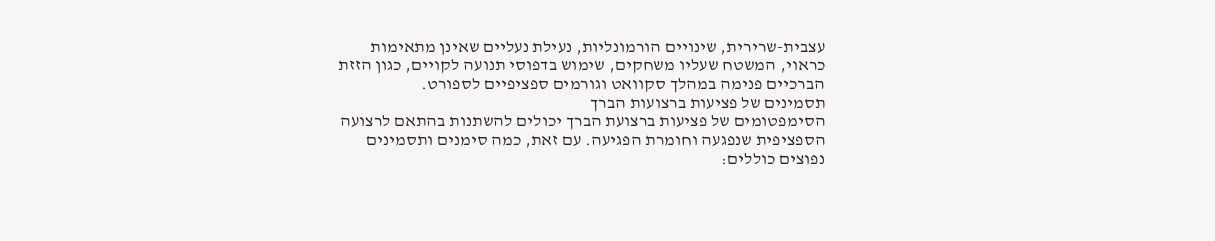עצבית-שרירית, שינויים הורמונליות, נעילת נעליים שאינן מתאימות כראוי, המשטח שעליו משחקים, שימוש בדפוסי תנועה לקויים, כגון הזזת הברכיים פנימה במהלך סקוואט וגורמים ספציפיים לספורט.
תסמינים של פציעות ברצועות הברך
הסימפטומים של פציעות ברצועת הברך יכולים להשתנות בהתאם לרצועה הספציפית שנפגעה וחומרת הפגיעה. עם זאת, כמה סימנים ותסמינים נפוצים כוללים: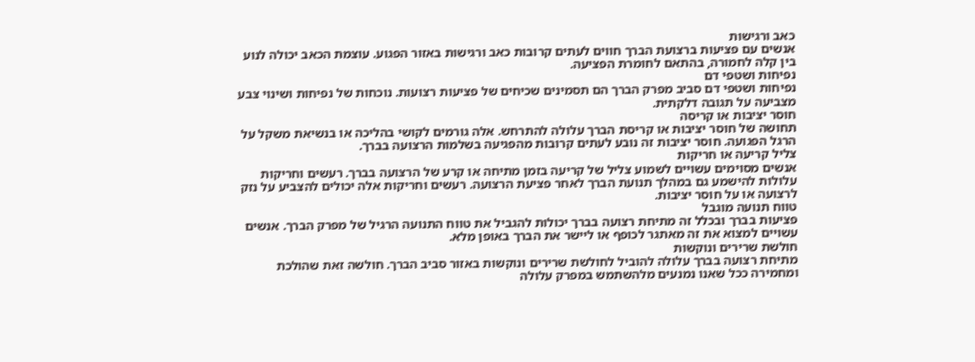כאב ורגישות
אנשים עם פציעות ברצועת הברך חווים לעתים קרובות כאב ורגישות באזור הפגוע. עוצמת הכאב יכולה לנוע בין קלה לחמורה, בהתאם לחומרת הפציעה.
נפיחות ושטפי דם
נפיחות ושטפי דם סביב מפרק הברך הם תסמינים שכיחים של פציעות רצועות. נוכחות של נפיחות ושינוי צבע מצביעה על תגובה דלקתית.
חוסר יציבות או קריסה
תחושה של חוסר יציבות או קריסת הברך עלולה להתרחש. אלה גורמים לקושי בהליכה או בנשיאת משקל על הרגל הפגועה. חוסר יציבות זה נובע לעתים קרובות מהפגיעה בשלמות הרצועה בברך.
צליל קריעה או חריקות
אנשים מסוימים עשויים לשמוע צליל של קריעה בזמן מתיחה או קרע של הרצועה בברך. רעשים וחריקות עלולות להישמע גם במהלך תנועת הברך לאחר פציעת הרצועה. רעשים וחריקות אלה יכולים להצביע על נזק לרצועה או על חוסר יציבות.
טווח תנועה מוגבל
פציעות בברך ובכלל זה מתיחת רצועה בברך יכולות להגביל את טווח התנועה הרגיל של מפרק הברך. אנשים עשויים למצוא את זה מאתגר לכופף או ליישר את הברך באופן מלא.
חולשת שרירים ונוקשות
מתיחת רצועה בברך עלולה להוביל לחולשת שרירים ונוקשות באזור סביב הברך. חולשה זאת שהולכת ומחמירה ככל שאנו נמנעים מלהשתמש במפרק עלולה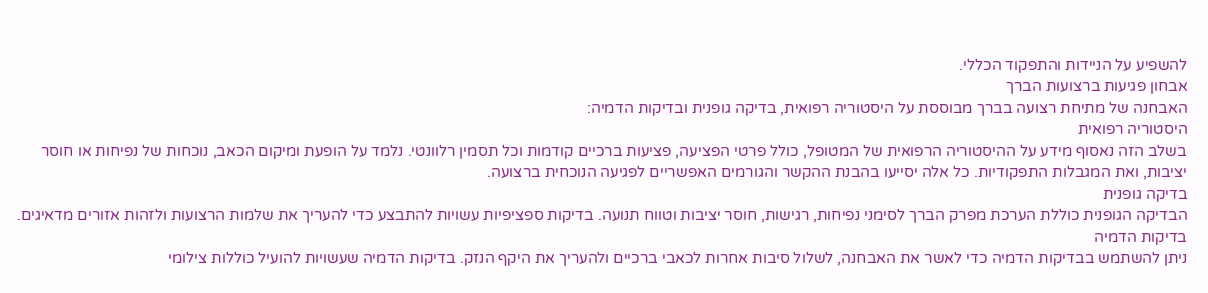להשפיע על הניידות והתפקוד הכללי.
אבחון פגיעות ברצועות הברך
האבחנה של מתיחת רצועה בברך מבוססת על היסטוריה רפואית, בדיקה גופנית ובדיקות הדמיה:
היסטוריה רפואית
בשלב הזה נאסוף מידע על ההיסטוריה הרפואית של המטופל, כולל פרטי הפציעה, פציעות ברכיים קודמות וכל תסמין רלוונטי. נלמד על הופעת ומיקום הכאב, נוכחות של נפיחות או חוסר יציבות, ואת המגבלות התפקודיות. כל אלה יסייעו בהבנת ההקשר והגורמים האפשריים לפגיעה הנוכחית ברצועה.
בדיקה גופנית
הבדיקה הגופנית כוללת הערכת מפרק הברך לסימני נפיחות, רגישות, חוסר יציבות וטווח תנועה. בדיקות ספציפיות עשויות להתבצע כדי להעריך את שלמות הרצועות ולזהות אזורים מדאיגים.
בדיקות הדמיה
ניתן להשתמש בבדיקות הדמיה כדי לאשר את האבחנה, לשלול סיבות אחרות לכאבי ברכיים ולהעריך את היקף הנזק. בדיקות הדמיה שעשויות להועיל כוללות צילומי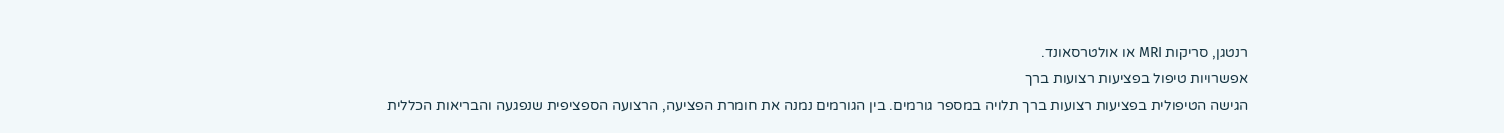רנטגן, סריקות MRI או אולטרסאונד.
אפשרויות טיפול בפציעות רצועות ברך
הגישה הטיפולית בפציעות רצועות ברך תלויה במספר גורמים. בין הגורמים נמנה את חומרת הפציעה, הרצועה הספציפית שנפגעה והבריאות הכללית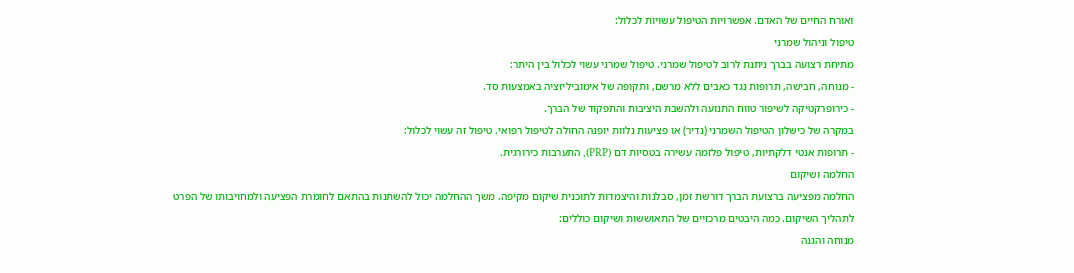ואורח החיים של האדם. אפשרויות הטיפול עשויות לכלול:
טיפול וניהול שמרני
מתיחת רצועה בברך ניתנת לרוב לטיפול שמרני. טיפול שמרני עשוי לכלול בין היתר:
- מנוחה, חבישה, תרופות נגד כאבים ללא מרשם, ותקופה של אימוביליזציה באמצעות סד.
- כירופרקטיקה לשיפור טווח התנועה ולהשבת היציבות והתפקוד של הברך.
במקרה של כישלון הטיפול השמרני (נדיר) או פציעות נלוות יופנה החולה לטיפול רפואי. טיפול זה עשוי לכלול:
- תרופות אנטי דלקתיות, טיפול פלזמה עשירה בטסיות דם (PRP), התערבות כירורגית.
החלמה ושיקום
החלמה מפציעה ברצועת הברך דורשת זמן, סבלנות והיצמדות לתוכנית שיקום מקיפה. משך ההחלמה יכול להשתנות בהתאם לחומרת הפציעה ולמחויבותו של הפרט לתהליך השיקום. כמה היבטים מרכזיים של התאוששות ושיקום כוללים:
מנוחה והגנה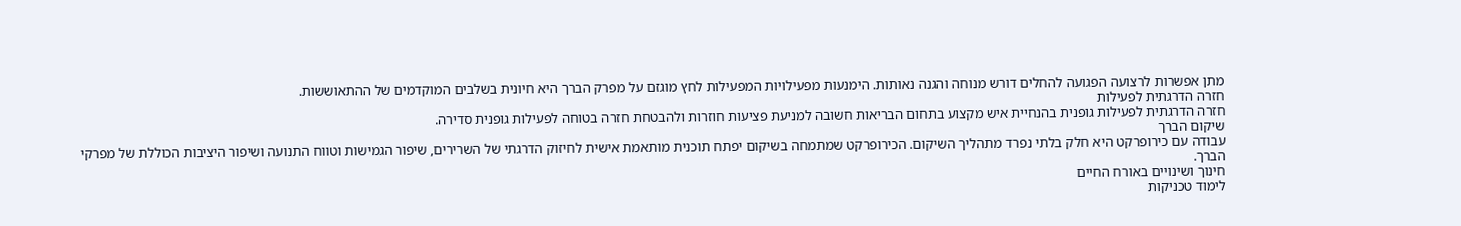מתן אפשרות לרצועה הפגועה להחלים דורש מנוחה והגנה נאותות. הימנעות מפעילויות המפעילות לחץ מוגזם על מפרק הברך היא חיונית בשלבים המוקדמים של ההתאוששות.
חזרה הדרגתית לפעילות
חזרה הדרגתית לפעילות גופנית בהנחיית איש מקצוע בתחום הבריאות חשובה למניעת פציעות חוזרות ולהבטחת חזרה בטוחה לפעילות גופנית סדירה.
שיקום הברך
עבודה עם כירופרקט היא חלק בלתי נפרד מתהליך השיקום. הכירופרקט שמתמחה בשיקום יפתח תוכנית מותאמת אישית לחיזוק הדרגתי של השרירים, שיפור הגמישות וטווח התנועה ושיפור היציבות הכוללת של מפרקי הברך.
חינוך ושינויים באורח החיים
לימוד טכניקות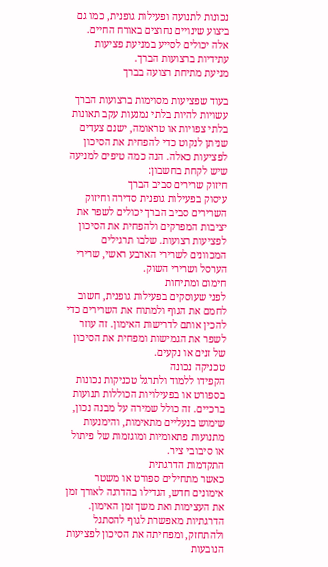נכונות לתנועה ופעילות גופנית, כמו גם ביצוע שינויים נחוצים באורח החיים. אלה יכולים לסייע במניעת פציעות עתידיות ברצועות הברך.
מניעת מתיחת רצועה בברך

בעוד שפציעות מסוימות ברצועות הברך עשויות להיות בלתי נמנעות עקב תאונות בלתי צפויות או טראומה, ישנם צעדים שניתן לנקוט כדי להפחית את הסיכון לפציעות כאלה. הנה כמה טיפים למניעה שיש לקחת בחשבון:
חיזוק שרירים סביב הברך
עיסוק בפעילות גופנית סדירה וחיזוק השרירים סביב הברך יכולים לשפר את יציבות המפרקים ולהפחית את הסיכון לפציעות רצועות. שלבו תרגילים המכוונים לשרירי הארבע ראשי, שרירי הערסל ושרירי השוק.
חימום ומתיחות
לפני שעוסקים בפעילות גופנית, חשוב לחמם את הגוף ולמתוח את השרירים כדי להכין אותם לדרישות האימון. זה עוזר לשפר את הגמישות ומפחית את הסיכון של זנים או נקעים.
טכניקה נכונה
הקפידו ללמוד ולתרגל טכניקות נכונות בספורט או בפעילויות הכוללות תנועות ברכיים. זה כולל שמירה על מבנה נכון, שימוש בנעליים מתאימות, והימנעות מתנועות פתאומיות ומוגזמות של פיתול או סיבובי ציר.
התקדמות הדרגתית
כאשר מתחילים ספורט או משטר אימונים חדש, הגדילו בהדרגה לאורך זמן את העצימות ואת משך זמן האימון. הדרגתיות מאפשרת לגוף להסתגל ולהתחזק, ומפחיתה את הסיכון לפציעות הנובעות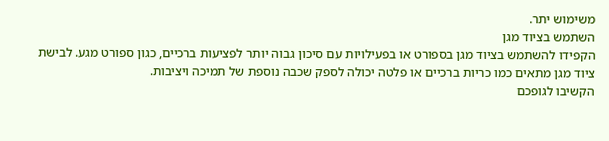משימוש יתר.
השתמש בציוד מגן
הקפידו להשתמש בציוד מגן בספורט או בפעילויות עם סיכון גבוה יותר לפציעות ברכיים, כגון ספורט מגע. לבישת ציוד מגן מתאים כמו כריות ברכיים או פלטה יכולה לספק שכבה נוספת של תמיכה ויציבות.
הקשיבו לגופכם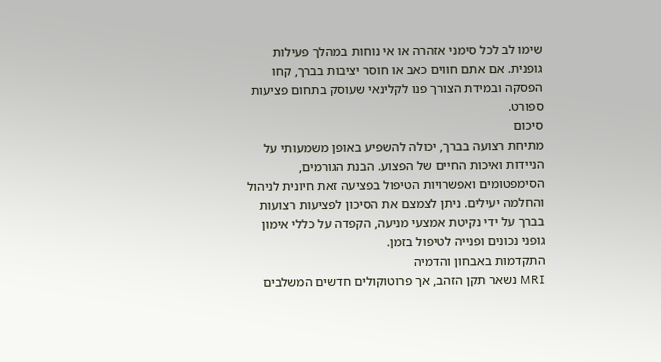שימו לב לכל סימני אזהרה או אי נוחות במהלך פעילות גופנית. אם אתם חווים כאב או חוסר יציבות בברך, קחו הפסקה ובמידת הצורך פנו לקלינאי שעוסק בתחום פציעות ספורט.
סיכום
מתיחת רצועה בברך, יכולה להשפיע באופן משמעותי על הניידות ואיכות החיים של הפצוע. הבנת הגורמים, הסימפטומים ואפשרויות הטיפול בפציעה זאת חיונית לניהול והחלמה יעילים. ניתן לצמצם את הסיכון לפציעות רצועות בברך על ידי נקיטת אמצעי מניעה, הקפדה על כללי אימון גופני נכונים ופנייה לטיפול בזמן.
התקדמות באבחון והדמיה
MRI נשאר תקן הזהב, אך פרוטוקולים חדשים המשלבים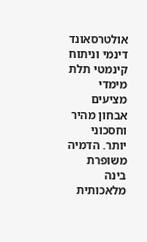אולטרסאונד דינמי וניתוח קינמטי תלת מימדי מציעים אבחון מהיר וחסכוני יותר. הדמיה משופרת בינה מלאכותית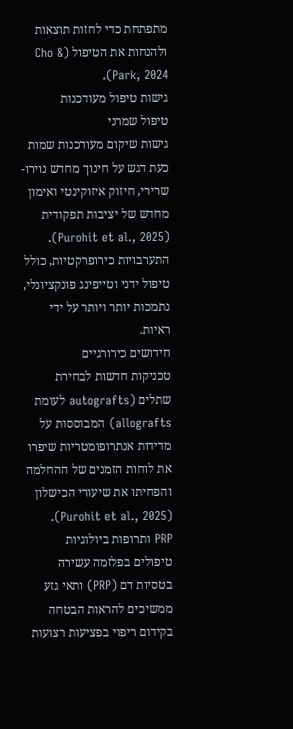מתפתחת כדי לחזות תוצאות ולהנחות את הטיפול (Cho & Park, 2024).
גישות טיפול מעודכנות
טיפול שמרני
גישות שיקום מעודכנות שמות כעת דגש על חינוך מחדש נוירו-שרירי, חיזוק איזוקינטי ואימון מחדש של יציבות תפקודית (Purohit et al., 2025). התערבויות כירופרקטיות, כולל טיפול ידני וטייפינג פונקציונלי, נתמכות יותר ויותר על ידי ראיות.
חידושים כירורגיים
טכניקות חדשות לבחירת שתלים (autografts לעומת allografts) המבוססות על מדידות אנתרופומטריות שיפרו את לוחות הזמנים של ההחלמה והפחיתו את שיעורי הכישלון (Purohit et al., 2025).
PRP ותרופות ביולוגיות
טיפולים בפלזמה עשירה בטסיות דם (PRP) ותאי גזע ממשיכים להראות הבטחה בקידום ריפוי בפציעות רצועות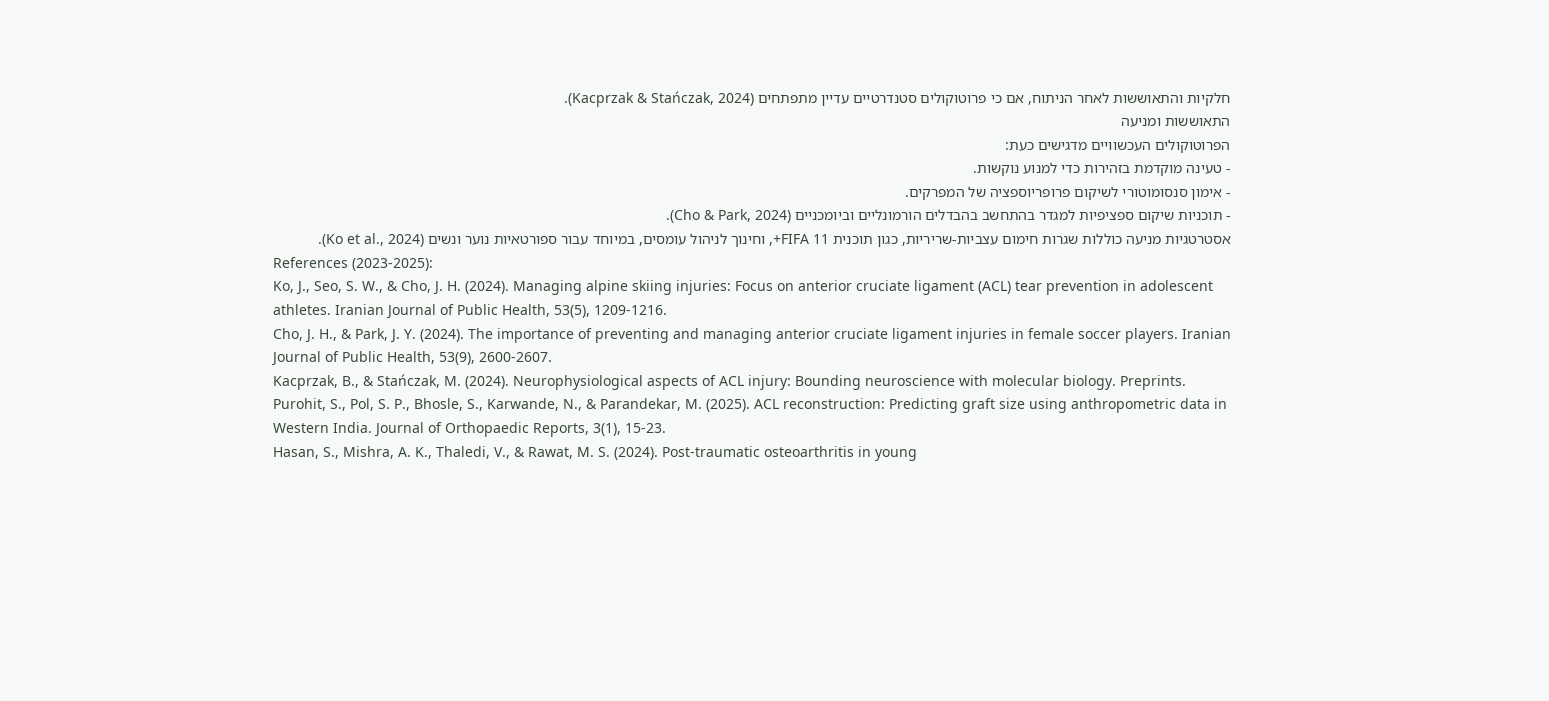חלקיות והתאוששות לאחר הניתוח, אם כי פרוטוקולים סטנדרטיים עדיין מתפתחים (Kacprzak & Stańczak, 2024).
התאוששות ומניעה
הפרוטוקולים העכשוויים מדגישים כעת:
- טעינה מוקדמת בזהירות כדי למנוע נוקשות.
- אימון סנסומוטורי לשיקום פרופריוספציה של המפרקים.
- תוכניות שיקום ספציפיות למגדר בהתחשב בהבדלים הורמונליים וביומכניים (Cho & Park, 2024).
אסטרטגיות מניעה כוללות שגרות חימום עצביות-שריריות, כגון תוכנית FIFA 11+, וחינוך לניהול עומסים, במיוחד עבור ספורטאיות נוער ונשים (Ko et al., 2024).
References (2023-2025):
Ko, J., Seo, S. W., & Cho, J. H. (2024). Managing alpine skiing injuries: Focus on anterior cruciate ligament (ACL) tear prevention in adolescent athletes. Iranian Journal of Public Health, 53(5), 1209-1216.
Cho, J. H., & Park, J. Y. (2024). The importance of preventing and managing anterior cruciate ligament injuries in female soccer players. Iranian Journal of Public Health, 53(9), 2600-2607.
Kacprzak, B., & Stańczak, M. (2024). Neurophysiological aspects of ACL injury: Bounding neuroscience with molecular biology. Preprints.
Purohit, S., Pol, S. P., Bhosle, S., Karwande, N., & Parandekar, M. (2025). ACL reconstruction: Predicting graft size using anthropometric data in Western India. Journal of Orthopaedic Reports, 3(1), 15-23.
Hasan, S., Mishra, A. K., Thaledi, V., & Rawat, M. S. (2024). Post-traumatic osteoarthritis in young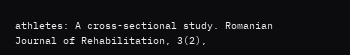athletes: A cross-sectional study. Romanian Journal of Rehabilitation, 3(2),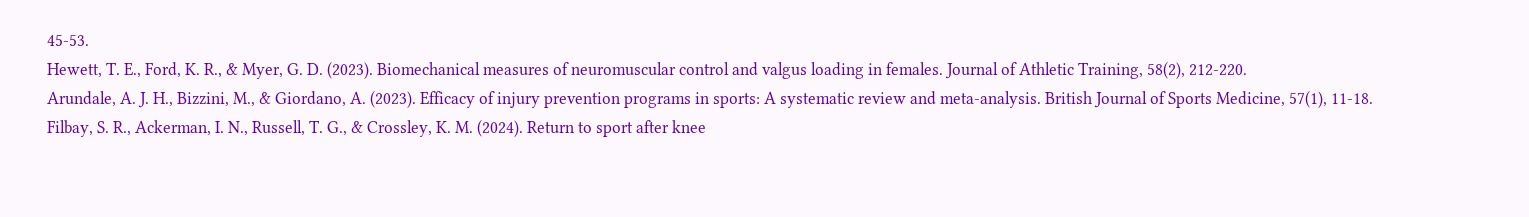45-53.
Hewett, T. E., Ford, K. R., & Myer, G. D. (2023). Biomechanical measures of neuromuscular control and valgus loading in females. Journal of Athletic Training, 58(2), 212-220.
Arundale, A. J. H., Bizzini, M., & Giordano, A. (2023). Efficacy of injury prevention programs in sports: A systematic review and meta-analysis. British Journal of Sports Medicine, 57(1), 11-18.
Filbay, S. R., Ackerman, I. N., Russell, T. G., & Crossley, K. M. (2024). Return to sport after knee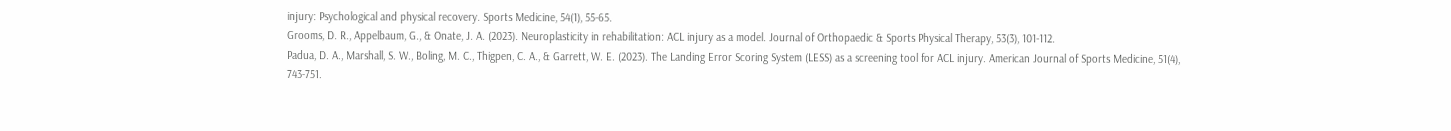injury: Psychological and physical recovery. Sports Medicine, 54(1), 55-65.
Grooms, D. R., Appelbaum, G., & Onate, J. A. (2023). Neuroplasticity in rehabilitation: ACL injury as a model. Journal of Orthopaedic & Sports Physical Therapy, 53(3), 101-112.
Padua, D. A., Marshall, S. W., Boling, M. C., Thigpen, C. A., & Garrett, W. E. (2023). The Landing Error Scoring System (LESS) as a screening tool for ACL injury. American Journal of Sports Medicine, 51(4), 743-751.